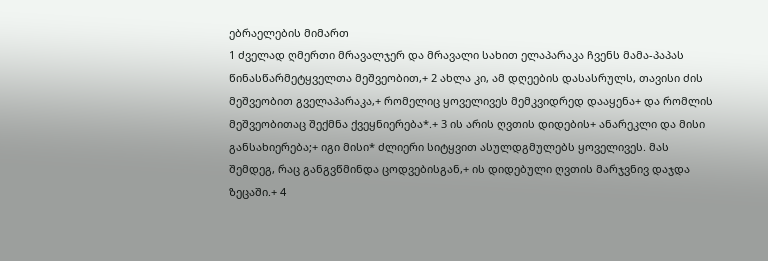ებრაელების მიმართ
1 ძველად ღმერთი მრავალჯერ და მრავალი სახით ელაპარაკა ჩვენს მამა-პაპას წინასწარმეტყველთა მეშვეობით,+ 2 ახლა კი, ამ დღეების დასასრულს, თავისი ძის მეშვეობით გველაპარაკა,+ რომელიც ყოველივეს მემკვიდრედ დააყენა+ და რომლის მეშვეობითაც შექმნა ქვეყნიერება*.+ 3 ის არის ღვთის დიდების+ ანარეკლი და მისი განსახიერება;+ იგი მისი* ძლიერი სიტყვით ასულდგმულებს ყოველივეს. მას შემდეგ, რაც განგვწმინდა ცოდვებისგან,+ ის დიდებული ღვთის მარჯვნივ დაჯდა ზეცაში.+ 4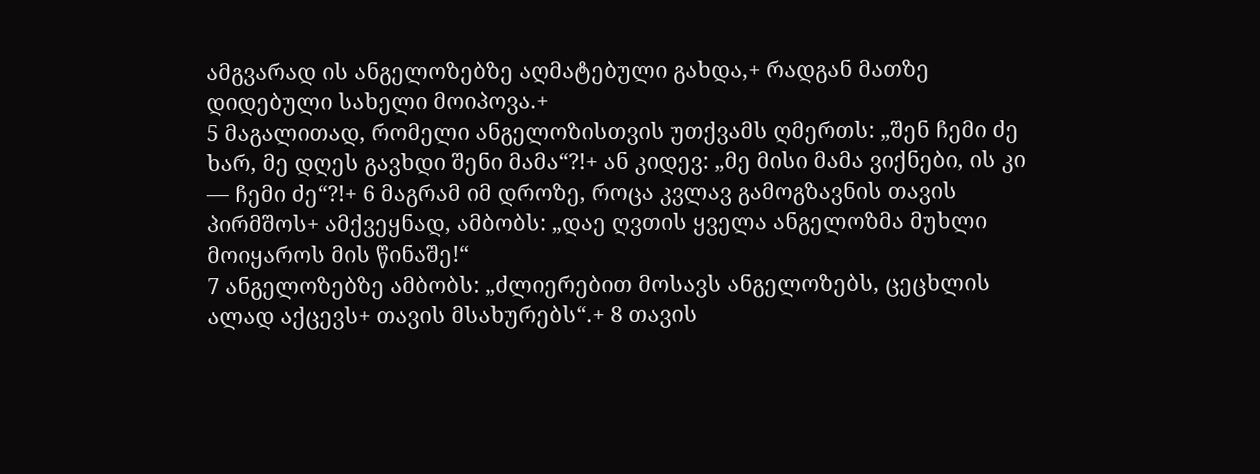ამგვარად ის ანგელოზებზე აღმატებული გახდა,+ რადგან მათზე დიდებული სახელი მოიპოვა.+
5 მაგალითად, რომელი ანგელოზისთვის უთქვამს ღმერთს: „შენ ჩემი ძე ხარ, მე დღეს გავხდი შენი მამა“?!+ ან კიდევ: „მე მისი მამა ვიქნები, ის კი — ჩემი ძე“?!+ 6 მაგრამ იმ დროზე, როცა კვლავ გამოგზავნის თავის პირმშოს+ ამქვეყნად, ამბობს: „დაე ღვთის ყველა ანგელოზმა მუხლი მოიყაროს მის წინაშე!“
7 ანგელოზებზე ამბობს: „ძლიერებით მოსავს ანგელოზებს, ცეცხლის ალად აქცევს+ თავის მსახურებს“.+ 8 თავის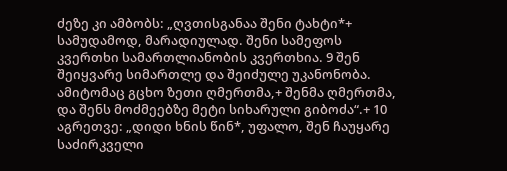ძეზე კი ამბობს: „ღვთისგანაა შენი ტახტი*+ სამუდამოდ, მარადიულად. შენი სამეფოს კვერთხი სამართლიანობის კვერთხია. 9 შენ შეიყვარე სიმართლე და შეიძულე უკანონობა. ამიტომაც გცხო ზეთი ღმერთმა,+ შენმა ღმერთმა, და შენს მოძმეებზე მეტი სიხარული გიბოძა“.+ 10 აგრეთვე: „დიდი ხნის წინ*, უფალო, შენ ჩაუყარე საძირკველი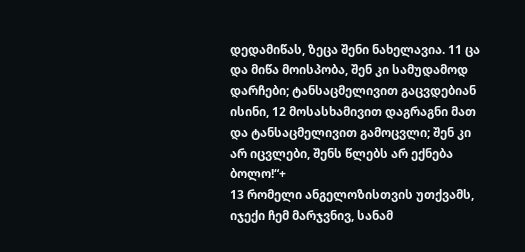დედამიწას, ზეცა შენი ნახელავია. 11 ცა და მიწა მოისპობა, შენ კი სამუდამოდ დარჩები; ტანსაცმელივით გაცვდებიან ისინი, 12 მოსასხამივით დაგრაგნი მათ და ტანსაცმელივით გამოცვლი; შენ კი არ იცვლები, შენს წლებს არ ექნება ბოლო!“+
13 რომელი ანგელოზისთვის უთქვამს, იჯექი ჩემ მარჯვნივ, სანამ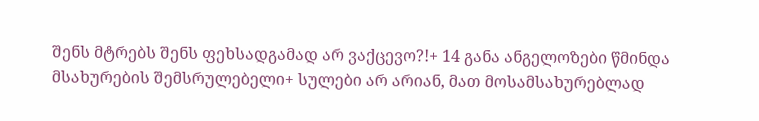შენს მტრებს შენს ფეხსადგამად არ ვაქცევო?!+ 14 განა ანგელოზები წმინდა მსახურების შემსრულებელი+ სულები არ არიან, მათ მოსამსახურებლად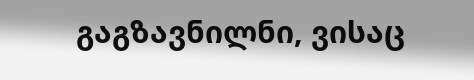გაგზავნილნი, ვისაც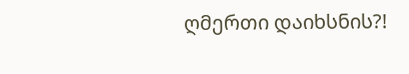ღმერთი დაიხსნის?!